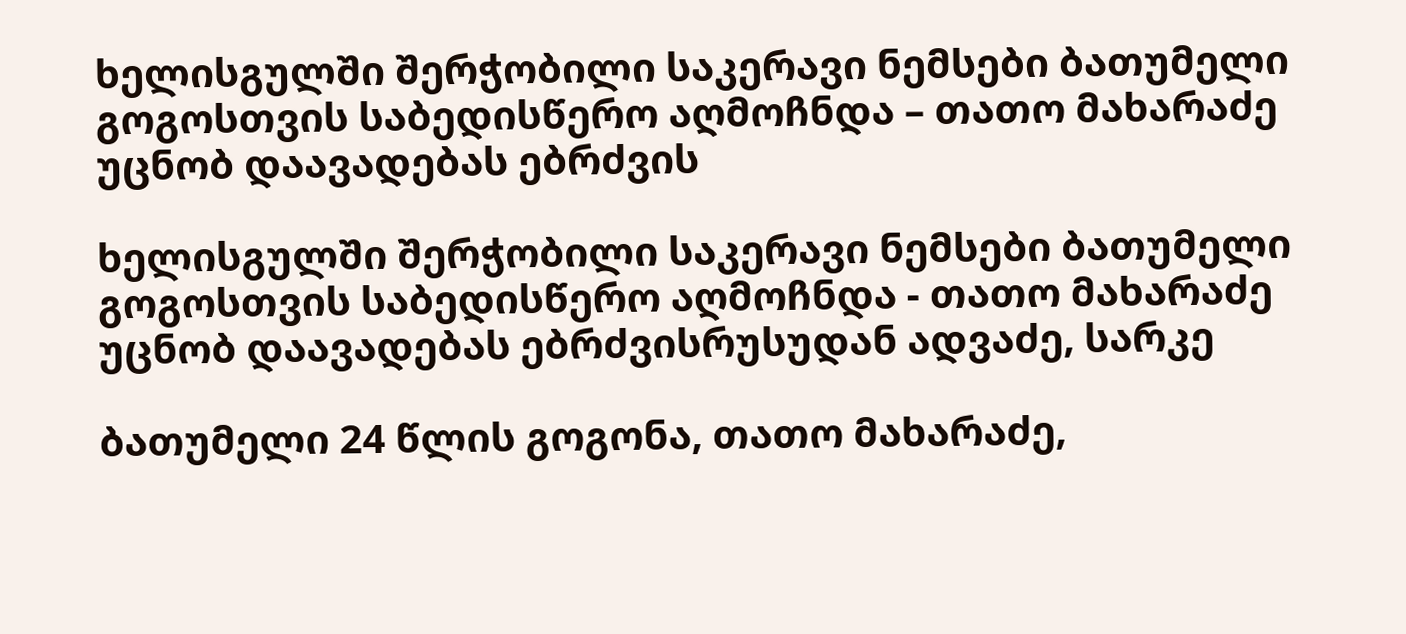ხელისგულში შერჭობილი საკერავი ნემსები ბათუმელი გოგოსთვის საბედისწერო აღმოჩნდა – თათო მახარაძე უცნობ დაავადებას ებრძვის

ხელისგულში შერჭობილი საკერავი ნემსები ბათუმელი გოგოსთვის საბედისწერო აღმოჩნდა - თათო მახარაძე უცნობ დაავადებას ებრძვისრუსუდან ადვაძე, სარკე

ბათუმელი 24 წლის გოგონა, თათო მახარაძე,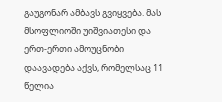გაუგონარ ამბავს გვიყვება. მას მსოფლიოში უიშვიათესი და ერთ-ერთი ამოუცნობი დაავადება აქვს, რომელსაც 11 წელია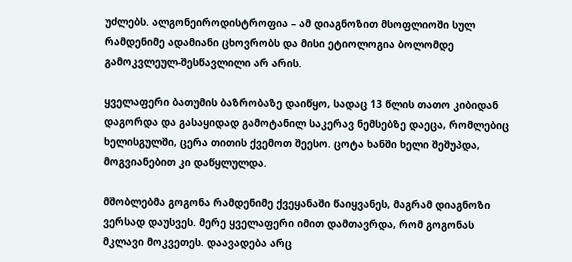უძლებს. ალგონეიროდისტროფია – ამ დიაგნოზით მსოფლიოში სულ რამდენიმე ადამიანი ცხოვრობს და მისი ეტიოლოგია ბოლომდე გამოკვლეულ-შესწავლილი არ არის.

ყველაფერი ბათუმის ბაზრობაზე დაიწყო, სადაც 13 წლის თათო კიბიდან დაგორდა და გასაყიდად გამოტანილ საკერავ ნემსებზე დაეცა, რომლებიც ხელისგულში, ცერა თითის ქვემოთ შეესო. ცოტა ხანში ხელი შეშუპდა, მოგვიანებით კი დაწყლულდა.

მშობლებმა გოგონა რამდენიმე ქვეყანაში წაიყვანეს, მაგრამ დიაგნოზი ვერსად დაუსვეს. მერე ყველაფერი იმით დამთავრდა, რომ გოგონას მკლავი მოკვეთეს. დაავადება არც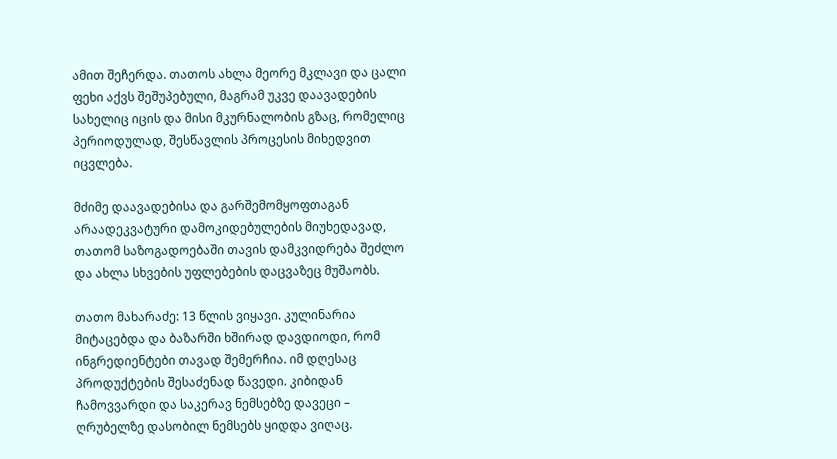ამით შეჩერდა. თათოს ახლა მეორე მკლავი და ცალი ფეხი აქვს შეშუპებული, მაგრამ უკვე დაავადების სახელიც იცის და მისი მკურნალობის გზაც, რომელიც პერიოდულად, შესწავლის პროცესის მიხედვით იცვლება.

მძიმე დაავადებისა და გარშემომყოფთაგან არაადეკვატური დამოკიდებულების მიუხედავად, თათომ საზოგადოებაში თავის დამკვიდრება შეძლო და ახლა სხვების უფლებების დაცვაზეც მუშაობს.

თათო მახარაძე: 13 წლის ვიყავი. კულინარია მიტაცებდა და ბაზარში ხშირად დავდიოდი, რომ ინგრედიენტები თავად შემერჩია. იმ დღესაც პროდუქტების შესაძენად წავედი. კიბიდან ჩამოვვარდი და საკერავ ნემსებზე დავეცი – ღრუბელზე დასობილ ნემსებს ყიდდა ვიღაც.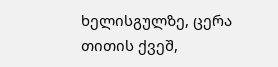ხელისგულზე, ცერა თითის ქვეშ,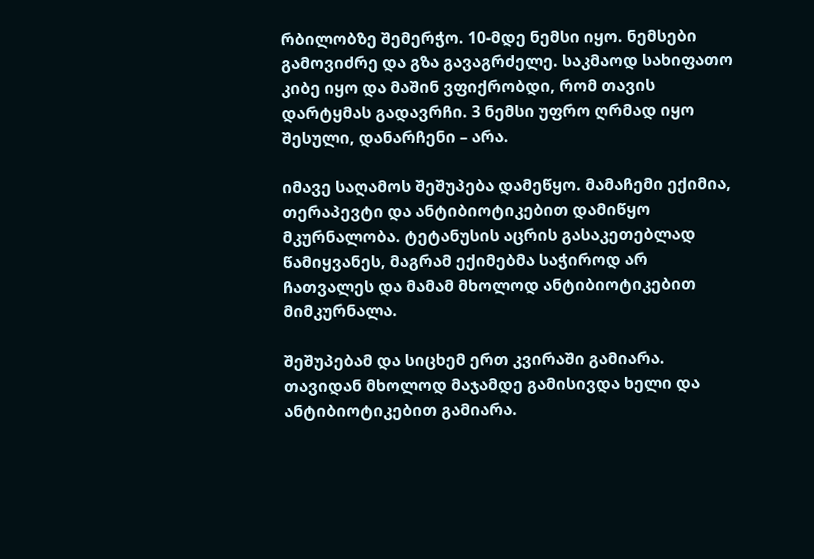რბილობზე შემერჭო. 10-მდე ნემსი იყო. ნემსები გამოვიძრე და გზა გავაგრძელე. საკმაოდ სახიფათო კიბე იყო და მაშინ ვფიქრობდი, რომ თავის დარტყმას გადავრჩი. 3 ნემსი უფრო ღრმად იყო შესული, დანარჩენი – არა.

იმავე საღამოს შეშუპება დამეწყო. მამაჩემი ექიმია, თერაპევტი და ანტიბიოტიკებით დამიწყო მკურნალობა. ტეტანუსის აცრის გასაკეთებლად წამიყვანეს, მაგრამ ექიმებმა საჭიროდ არ ჩათვალეს და მამამ მხოლოდ ანტიბიოტიკებით მიმკურნალა.

შეშუპებამ და სიცხემ ერთ კვირაში გამიარა. თავიდან მხოლოდ მაჯამდე გამისივდა ხელი და ანტიბიოტიკებით გამიარა.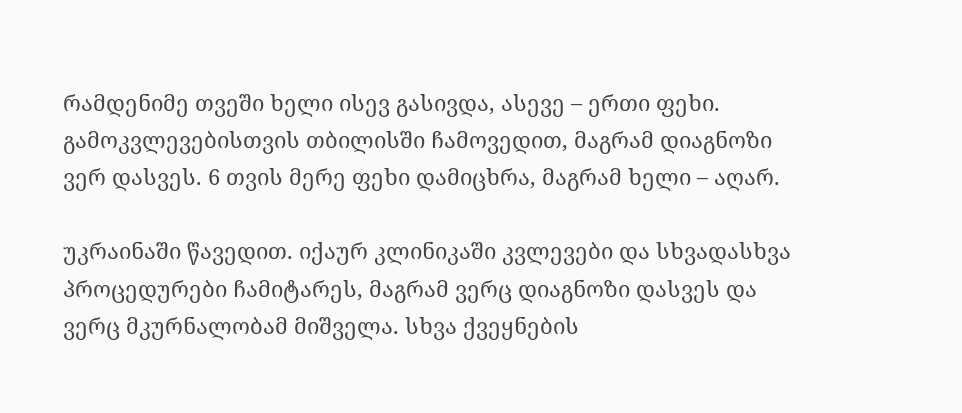რამდენიმე თვეში ხელი ისევ გასივდა, ასევე – ერთი ფეხი. გამოკვლევებისთვის თბილისში ჩამოვედით, მაგრამ დიაგნოზი ვერ დასვეს. 6 თვის მერე ფეხი დამიცხრა, მაგრამ ხელი – აღარ.

უკრაინაში წავედით. იქაურ კლინიკაში კვლევები და სხვადასხვა პროცედურები ჩამიტარეს, მაგრამ ვერც დიაგნოზი დასვეს და ვერც მკურნალობამ მიშველა. სხვა ქვეყნების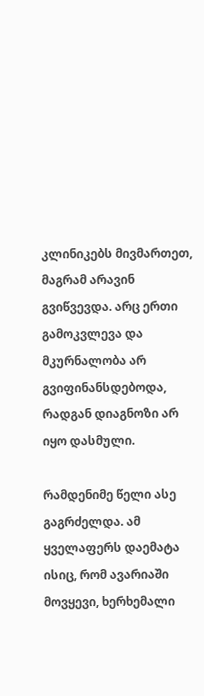კლინიკებს მივმართეთ, მაგრამ არავინ გვიწვევდა. არც ერთი გამოკვლევა და მკურნალობა არ გვიფინანსდებოდა, რადგან დიაგნოზი არ იყო დასმული.

რამდენიმე წელი ასე გაგრძელდა. ამ ყველაფერს დაემატა ისიც, რომ ავარიაში მოვყევი, ხერხემალი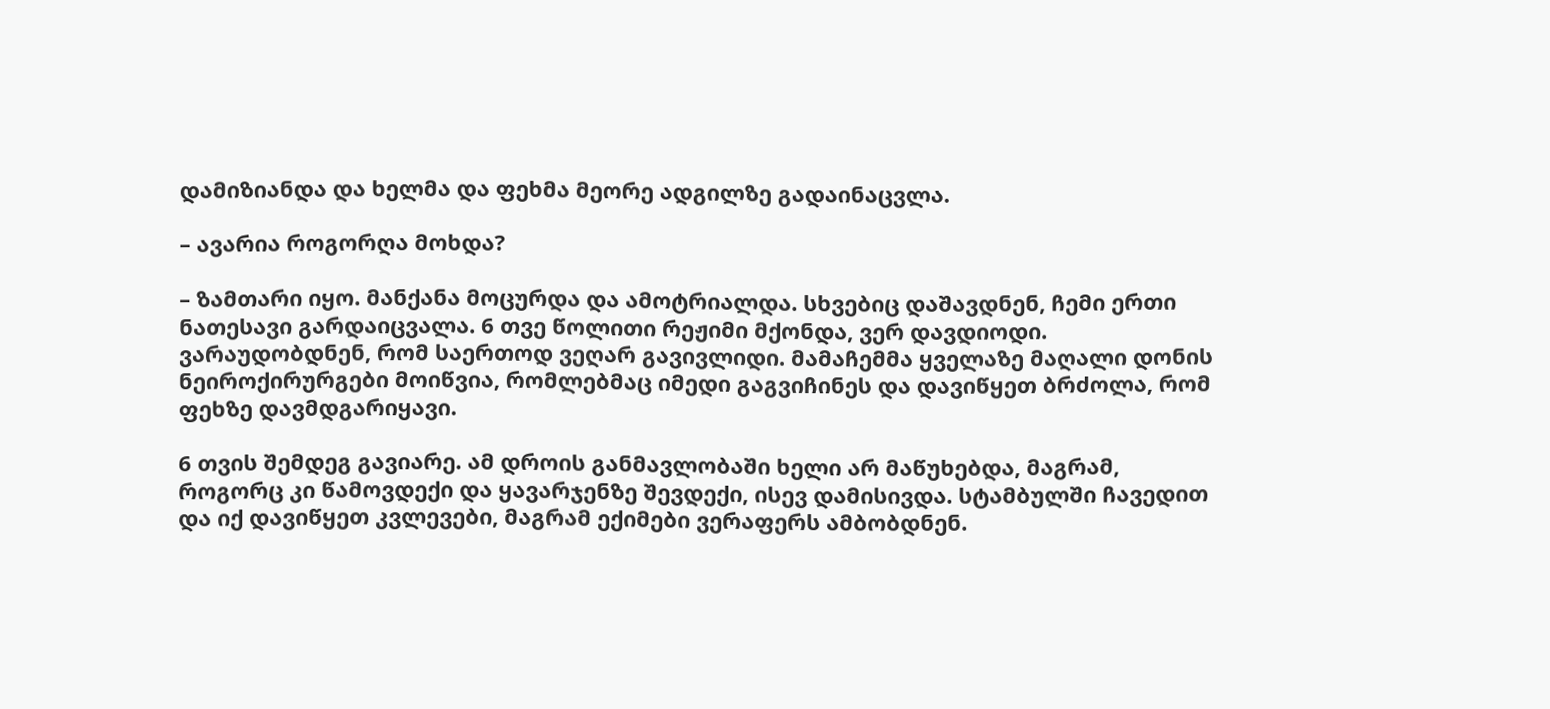დამიზიანდა და ხელმა და ფეხმა მეორე ადგილზე გადაინაცვლა.

– ავარია როგორღა მოხდა?

– ზამთარი იყო. მანქანა მოცურდა და ამოტრიალდა. სხვებიც დაშავდნენ, ჩემი ერთი ნათესავი გარდაიცვალა. 6 თვე წოლითი რეჟიმი მქონდა, ვერ დავდიოდი. ვარაუდობდნენ, რომ საერთოდ ვეღარ გავივლიდი. მამაჩემმა ყველაზე მაღალი დონის ნეიროქირურგები მოიწვია, რომლებმაც იმედი გაგვიჩინეს და დავიწყეთ ბრძოლა, რომ ფეხზე დავმდგარიყავი.

6 თვის შემდეგ გავიარე. ამ დროის განმავლობაში ხელი არ მაწუხებდა, მაგრამ, როგორც კი წამოვდექი და ყავარჯენზე შევდექი, ისევ დამისივდა. სტამბულში ჩავედით და იქ დავიწყეთ კვლევები, მაგრამ ექიმები ვერაფერს ამბობდნენ.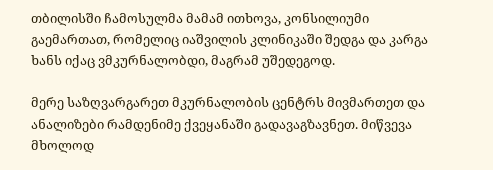თბილისში ჩამოსულმა მამამ ითხოვა, კონსილიუმი გაემართათ, რომელიც იაშვილის კლინიკაში შედგა და კარგა ხანს იქაც ვმკურნალობდი, მაგრამ უშედეგოდ.

მერე საზღვარგარეთ მკურნალობის ცენტრს მივმართეთ და ანალიზები რამდენიმე ქვეყანაში გადავაგზავნეთ. მიწვევა მხოლოდ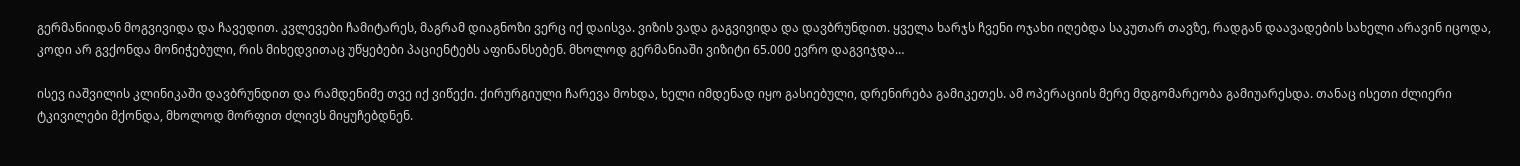გერმანიიდან მოგვივიდა და ჩავედით. კვლევები ჩამიტარეს, მაგრამ დიაგნოზი ვერც იქ დაისვა. ვიზის ვადა გაგვივიდა და დავბრუნდით. ყველა ხარჯს ჩვენი ოჯახი იღებდა საკუთარ თავზე, რადგან დაავადების სახელი არავინ იცოდა, კოდი არ გვქონდა მონიჭებული, რის მიხედვითაც უწყებები პაციენტებს აფინანსებენ. მხოლოდ გერმანიაში ვიზიტი 65.000 ევრო დაგვიჯდა…

ისევ იაშვილის კლინიკაში დავბრუნდით და რამდენიმე თვე იქ ვიწექი. ქირურგიული ჩარევა მოხდა, ხელი იმდენად იყო გასიებული, დრენირება გამიკეთეს. ამ ოპერაციის მერე მდგომარეობა გამიუარესდა. თანაც ისეთი ძლიერი ტკივილები მქონდა, მხოლოდ მორფით ძლივს მიყუჩებდნენ.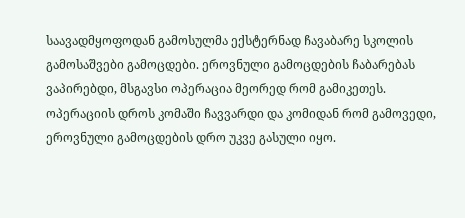საავადმყოფოდან გამოსულმა ექსტერნად ჩავაბარე სკოლის გამოსაშვები გამოცდები. ეროვნული გამოცდების ჩაბარებას ვაპირებდი, მსგავსი ოპერაცია მეორედ რომ გამიკეთეს. ოპერაციის დროს კომაში ჩავვარდი და კომიდან რომ გამოვედი, ეროვნული გამოცდების დრო უკვე გასული იყო.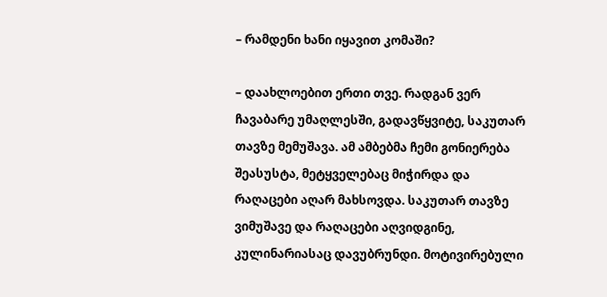– რამდენი ხანი იყავით კომაში?

– დაახლოებით ერთი თვე. რადგან ვერ ჩავაბარე უმაღლესში, გადავწყვიტე, საკუთარ თავზე მემუშავა. ამ ამბებმა ჩემი გონიერება შეასუსტა, მეტყველებაც მიჭირდა და რაღაცები აღარ მახსოვდა. საკუთარ თავზე ვიმუშავე და რაღაცები აღვიდგინე, კულინარიასაც დავუბრუნდი. მოტივირებული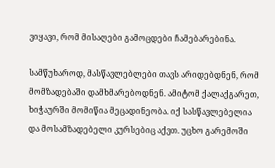ვიყავი, რომ მისაღები გამოცდები ჩამებარებინა.

სამწუხაროდ, მასწავლებლები თავს არიდებდნენ, რომ მომზადებაში დამხმარებოდნენ. ამიტომ ქალაქგარეთ, ხიჭაურში მომიწია მეცადინეობა. იქ სასწავლებელია და მოსამზადებელი კურსებიც აქვთ. უცხო გარემოში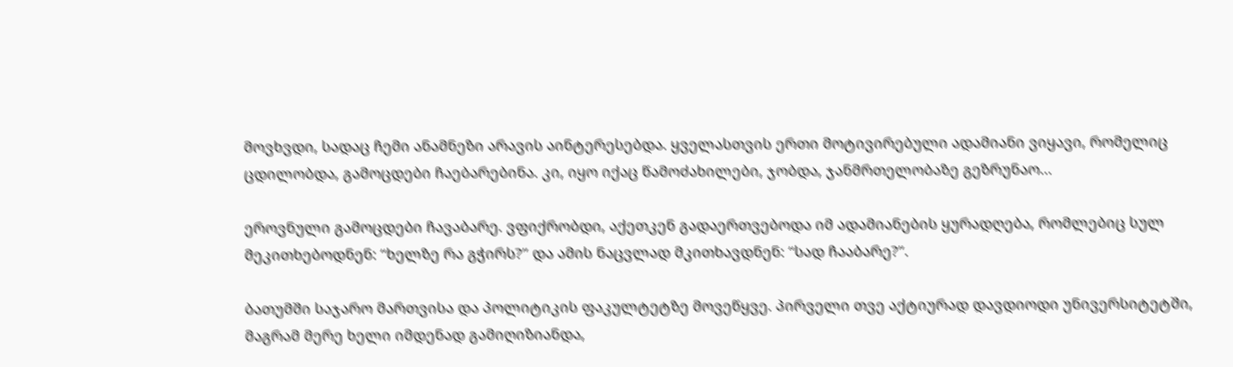მოვხვდი, სადაც ჩემი ანამნეზი არავის აინტერესებდა. ყველასთვის ერთი მოტივირებული ადამიანი ვიყავი, რომელიც ცდილობდა, გამოცდები ჩაებარებინა. კი, იყო იქაც წამოძახილები, ჯობდა, ჯანმრთელობაზე გეზრუნაო…

ეროვნული გამოცდები ჩავაბარე. ვფიქრობდი, აქეთკენ გადაერთვებოდა იმ ადამიანების ყურადღება, რომლებიც სულ მეკითხებოდნენ: “ხელზე რა გჭირს?” და ამის ნაცვლად მკითხავდნენ: “სად ჩააბარე?”.

ბათუმში საჯარო მართვისა და პოლიტიკის ფაკულტეტზე მოვეწყვე. პირველი თვე აქტიურად დავდიოდი უნივერსიტეტში, მაგრამ მერე ხელი იმდენად გამიღიზიანდა,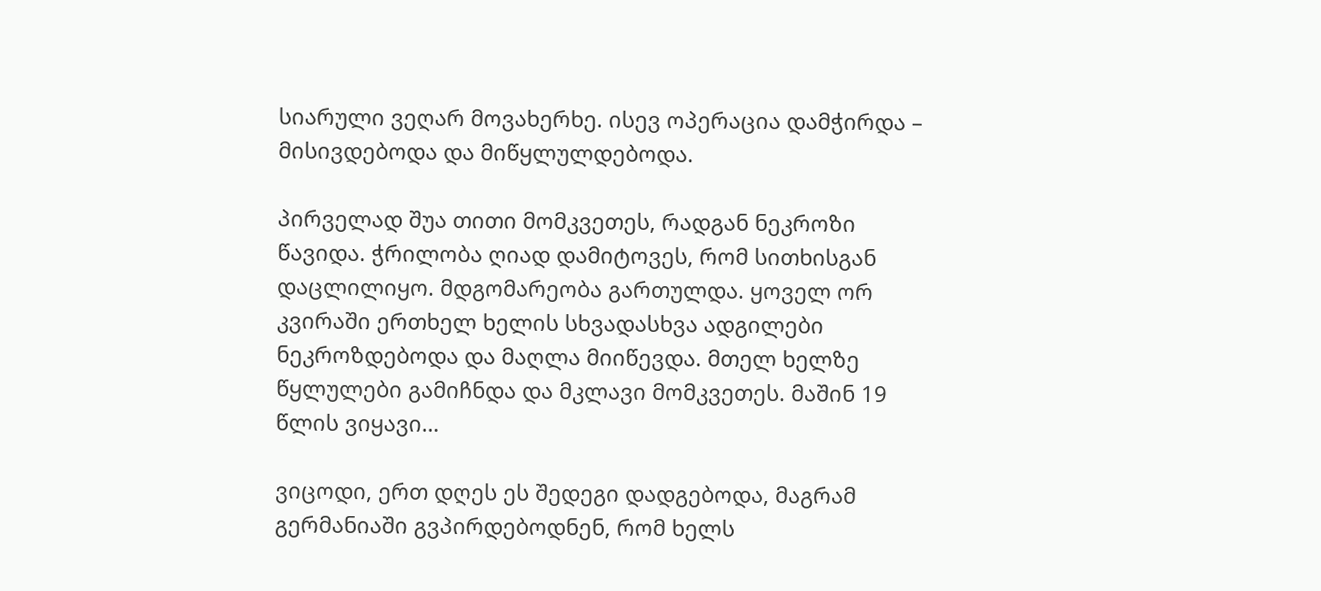სიარული ვეღარ მოვახერხე. ისევ ოპერაცია დამჭირდა – მისივდებოდა და მიწყლულდებოდა.

პირველად შუა თითი მომკვეთეს, რადგან ნეკროზი წავიდა. ჭრილობა ღიად დამიტოვეს, რომ სითხისგან დაცლილიყო. მდგომარეობა გართულდა. ყოველ ორ კვირაში ერთხელ ხელის სხვადასხვა ადგილები ნეკროზდებოდა და მაღლა მიიწევდა. მთელ ხელზე წყლულები გამიჩნდა და მკლავი მომკვეთეს. მაშინ 19 წლის ვიყავი…

ვიცოდი, ერთ დღეს ეს შედეგი დადგებოდა, მაგრამ გერმანიაში გვპირდებოდნენ, რომ ხელს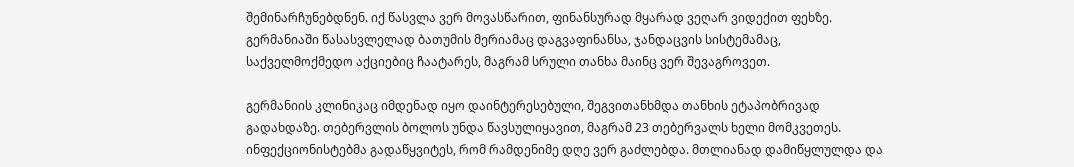შემინარჩუნებდნენ. იქ წასვლა ვერ მოვასწარით, ფინანსურად მყარად ვეღარ ვიდექით ფეხზე. გერმანიაში წასასვლელად ბათუმის მერიამაც დაგვაფინანსა, ჯანდაცვის სისტემამაც, საქველმოქმედო აქციებიც ჩაატარეს, მაგრამ სრული თანხა მაინც ვერ შევაგროვეთ.

გერმანიის კლინიკაც იმდენად იყო დაინტერესებული, შეგვითანხმდა თანხის ეტაპობრივად გადახდაზე. თებერვლის ბოლოს უნდა წავსულიყავით, მაგრამ 23 თებერვალს ხელი მომკვეთეს. ინფექციონისტებმა გადაწყვიტეს, რომ რამდენიმე დღე ვერ გაძლებდა. მთლიანად დამიწყლულდა და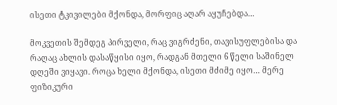ისეთი ტკივილები მქონდა, მორფიც აღარ აყუჩებდა…

მოკვეთის შემდეგ პირველი, რაც ვიგრძენი, თავისუფლებისა და რაღაც ახლის დასაწყისი იყო, რადგან მთელი 6 წელი საშინელ დღეში ვიყავი. როცა ხელი მქონდა, ისეთი მძიმე იყო… მერე ფიზიკური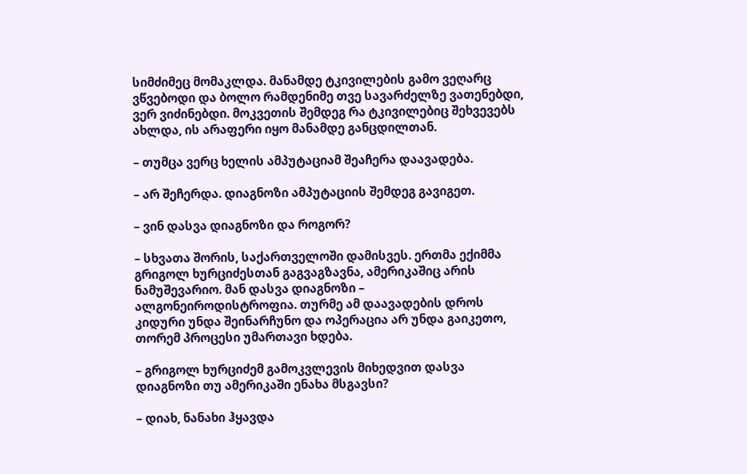სიმძიმეც მომაკლდა. მანამდე ტკივილების გამო ვეღარც ვწვებოდი და ბოლო რამდენიმე თვე სავარძელზე ვათენებდი, ვერ ვიძინებდი. მოკვეთის შემდეგ რა ტკივილებიც შეხვევებს ახლდა, ის არაფერი იყო მანამდე განცდილთან.

– თუმცა ვერც ხელის ამპუტაციამ შეაჩერა დაავადება.

– არ შეჩერდა. დიაგნოზი ამპუტაციის შემდეგ გავიგეთ.

– ვინ დასვა დიაგნოზი და როგორ?

– სხვათა შორის, საქართველოში დამისვეს. ერთმა ექიმმა გრიგოლ ხურციძესთან გაგვაგზავნა, ამერიკაშიც არის ნამუშევარიო. მან დასვა დიაგნოზი – ალგონეიროდისტროფია. თურმე ამ დაავადების დროს კიდური უნდა შეინარჩუნო და ოპერაცია არ უნდა გაიკეთო, თორემ პროცესი უმართავი ხდება.

– გრიგოლ ხურციძემ გამოკვლევის მიხედვით დასვა დიაგნოზი თუ ამერიკაში ენახა მსგავსი?

– დიახ, ნანახი ჰყავდა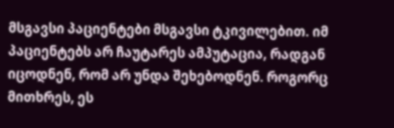მსგავსი პაციენტები მსგავსი ტკივილებით. იმ პაციენტებს არ ჩაუტარეს ამპუტაცია, რადგან იცოდნენ, რომ არ უნდა შეხებოდნენ. როგორც მითხრეს, ეს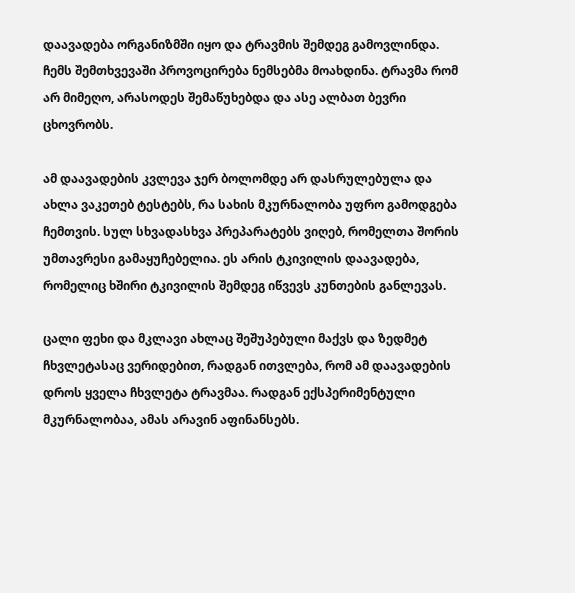დაავადება ორგანიზმში იყო და ტრავმის შემდეგ გამოვლინდა. ჩემს შემთხვევაში პროვოცირება ნემსებმა მოახდინა. ტრავმა რომ არ მიმეღო, არასოდეს შემაწუხებდა და ასე ალბათ ბევრი ცხოვრობს.

ამ დაავადების კვლევა ჯერ ბოლომდე არ დასრულებულა და ახლა ვაკეთებ ტესტებს, რა სახის მკურნალობა უფრო გამოდგება ჩემთვის. სულ სხვადასხვა პრეპარატებს ვიღებ, რომელთა შორის უმთავრესი გამაყუჩებელია. ეს არის ტკივილის დაავადება, რომელიც ხშირი ტკივილის შემდეგ იწვევს კუნთების განლევას.

ცალი ფეხი და მკლავი ახლაც შეშუპებული მაქვს და ზედმეტ ჩხვლეტასაც ვერიდებით, რადგან ითვლება, რომ ამ დაავადების დროს ყველა ჩხვლეტა ტრავმაა. რადგან ექსპერიმენტული მკურნალობაა, ამას არავინ აფინანსებს.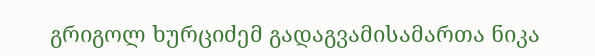გრიგოლ ხურციძემ გადაგვამისამართა ნიკა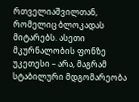რთველიაშვილთან, რომელიც ბლოკადას მიტარებს. ასეთი მკურნალობის ფონზე უკეთესი – არა, მაგრამ სტაბილური მდგომარეობა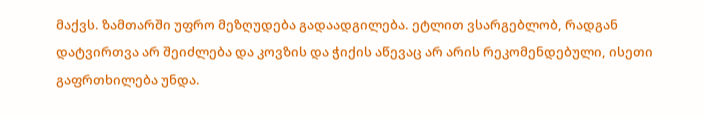მაქვს. ზამთარში უფრო მეზღუდება გადაადგილება. ეტლით ვსარგებლობ, რადგან დატვირთვა არ შეიძლება და კოვზის და ჭიქის აწევაც არ არის რეკომენდებული, ისეთი გაფრთხილება უნდა.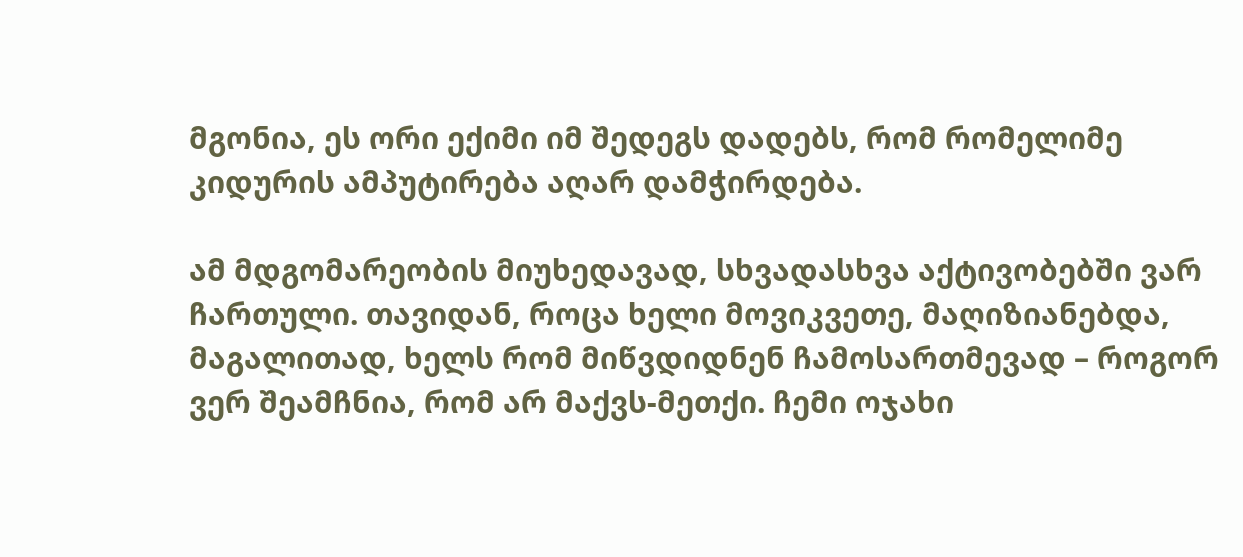მგონია, ეს ორი ექიმი იმ შედეგს დადებს, რომ რომელიმე კიდურის ამპუტირება აღარ დამჭირდება.

ამ მდგომარეობის მიუხედავად, სხვადასხვა აქტივობებში ვარ ჩართული. თავიდან, როცა ხელი მოვიკვეთე, მაღიზიანებდა, მაგალითად, ხელს რომ მიწვდიდნენ ჩამოსართმევად – როგორ ვერ შეამჩნია, რომ არ მაქვს-მეთქი. ჩემი ოჯახი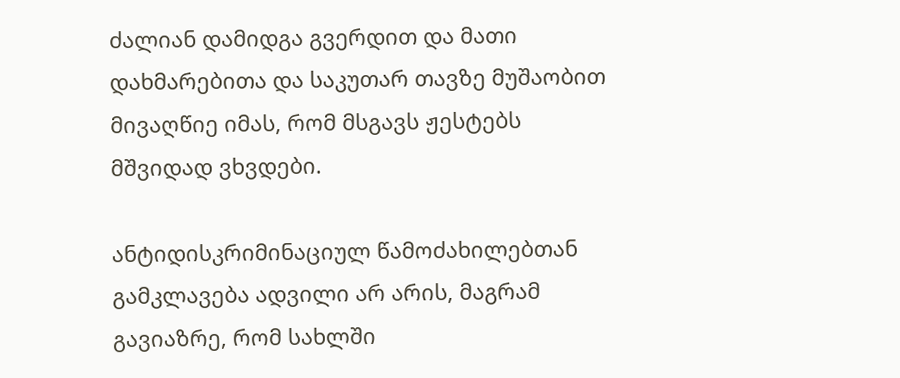ძალიან დამიდგა გვერდით და მათი დახმარებითა და საკუთარ თავზე მუშაობით მივაღწიე იმას, რომ მსგავს ჟესტებს მშვიდად ვხვდები.

ანტიდისკრიმინაციულ წამოძახილებთან გამკლავება ადვილი არ არის, მაგრამ გავიაზრე, რომ სახლში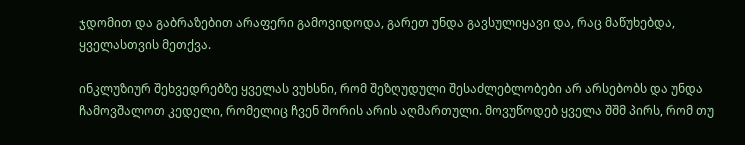ჯდომით და გაბრაზებით არაფერი გამოვიდოდა, გარეთ უნდა გავსულიყავი და, რაც მაწუხებდა, ყველასთვის მეთქვა.

ინკლუზიურ შეხვედრებზე ყველას ვუხსნი, რომ შეზღუდული შესაძლებლობები არ არსებობს და უნდა ჩამოვშალოთ კედელი, რომელიც ჩვენ შორის არის აღმართული. მოვუწოდებ ყველა შშმ პირს, რომ თუ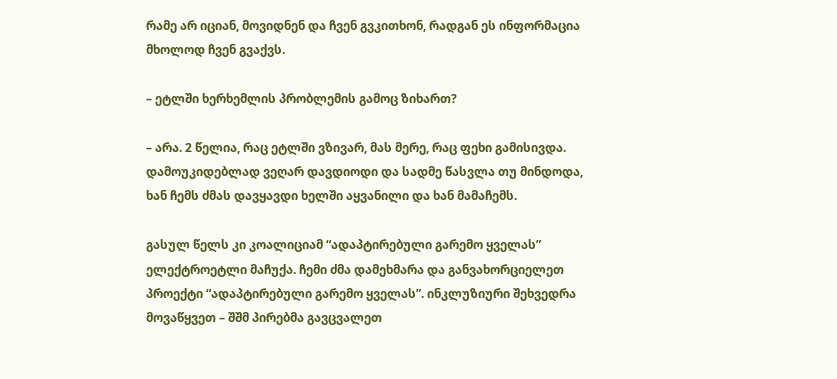რამე არ იციან, მოვიდნენ და ჩვენ გვკითხონ, რადგან ეს ინფორმაცია მხოლოდ ჩვენ გვაქვს.

– ეტლში ხერხემლის პრობლემის გამოც ზიხართ?

– არა. 2 წელია, რაც ეტლში ვზივარ, მას მერე, რაც ფეხი გამისივდა. დამოუკიდებლად ვეღარ დავდიოდი და სადმე წასვლა თუ მინდოდა, ხან ჩემს ძმას დავყავდი ხელში აყვანილი და ხან მამაჩემს.

გასულ წელს კი კოალიციამ “ადაპტირებული გარემო ყველას” ელექტროეტლი მაჩუქა. ჩემი ძმა დამეხმარა და განვახორციელეთ პროექტი “ადაპტირებული გარემო ყველას”. ინკლუზიური შეხვედრა მოვაწყვეთ – შშმ პირებმა გავცვალეთ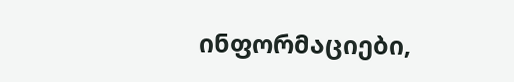ინფორმაციები,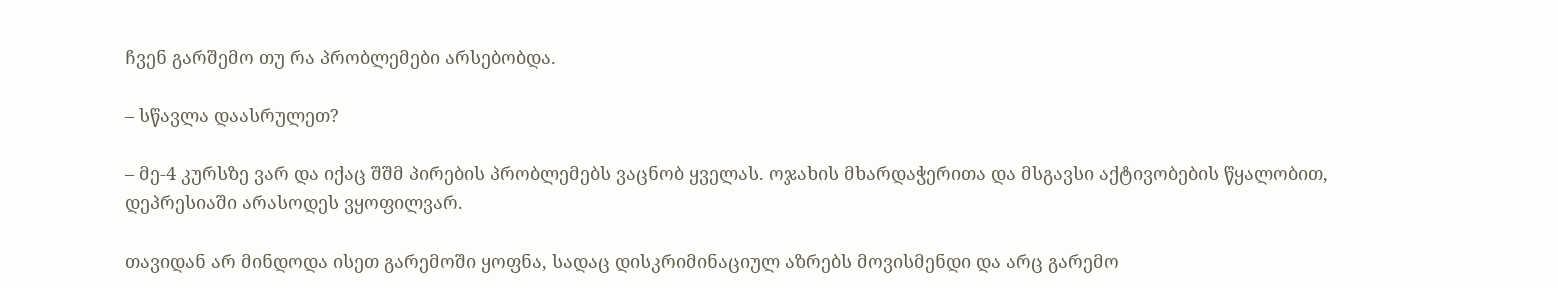ჩვენ გარშემო თუ რა პრობლემები არსებობდა.

– სწავლა დაასრულეთ?

– მე-4 კურსზე ვარ და იქაც შშმ პირების პრობლემებს ვაცნობ ყველას. ოჯახის მხარდაჭერითა და მსგავსი აქტივობების წყალობით, დეპრესიაში არასოდეს ვყოფილვარ.

თავიდან არ მინდოდა ისეთ გარემოში ყოფნა, სადაც დისკრიმინაციულ აზრებს მოვისმენდი და არც გარემო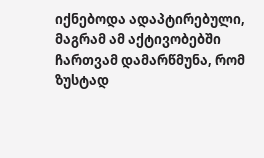იქნებოდა ადაპტირებული, მაგრამ ამ აქტივობებში ჩართვამ დამარწმუნა, რომ ზუსტად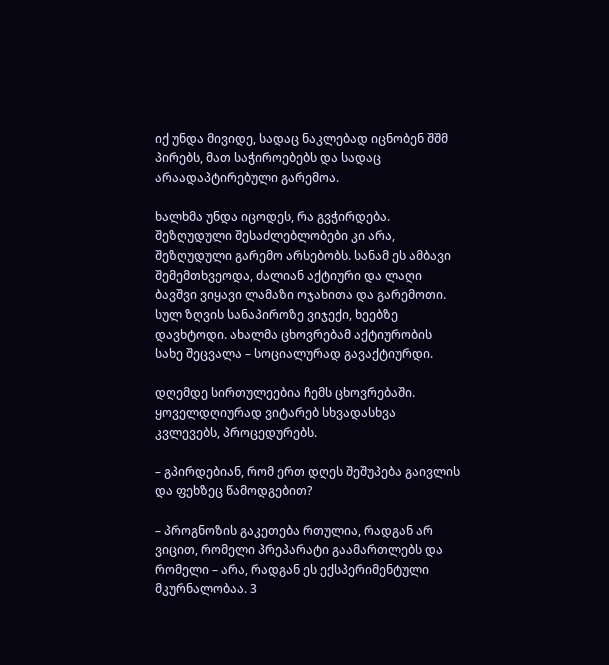იქ უნდა მივიდე, სადაც ნაკლებად იცნობენ შშმ პირებს, მათ საჭიროებებს და სადაც არაადაპტირებული გარემოა.

ხალხმა უნდა იცოდეს, რა გვჭირდება. შეზღუდული შესაძლებლობები კი არა, შეზღუდული გარემო არსებობს. სანამ ეს ამბავი შემემთხვეოდა, ძალიან აქტიური და ლაღი ბავშვი ვიყავი ლამაზი ოჯახითა და გარემოთი. სულ ზღვის სანაპიროზე ვიჯექი, ხეებზე დავხტოდი. ახალმა ცხოვრებამ აქტიურობის სახე შეცვალა – სოციალურად გავაქტიურდი.

დღემდე სირთულეებია ჩემს ცხოვრებაში. ყოველდღიურად ვიტარებ სხვადასხვა კვლევებს, პროცედურებს.

– გპირდებიან, რომ ერთ დღეს შეშუპება გაივლის და ფეხზეც წამოდგებით?

– პროგნოზის გაკეთება რთულია, რადგან არ ვიცით, რომელი პრეპარატი გაამართლებს და რომელი – არა, რადგან ეს ექსპერიმენტული მკურნალობაა. 3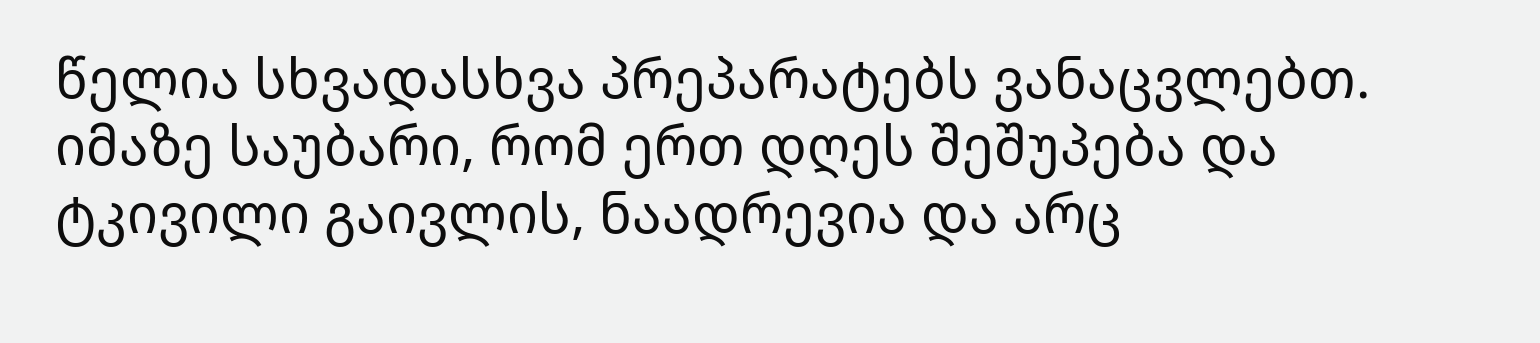წელია სხვადასხვა პრეპარატებს ვანაცვლებთ. იმაზე საუბარი, რომ ერთ დღეს შეშუპება და ტკივილი გაივლის, ნაადრევია და არც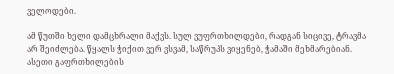ველოდები.

ამ წუთში ხელი დამცხრალი მაქვს. სულ ვუფრთხილდები, რადგან სიცივე, ტრავმა არ შეიძლება. წყალს ჭიქით ვერ ვსვამ, საწრუპს ვიყენებ, ჭამაში მეხმარებიან. ასეთი გაფრთხილების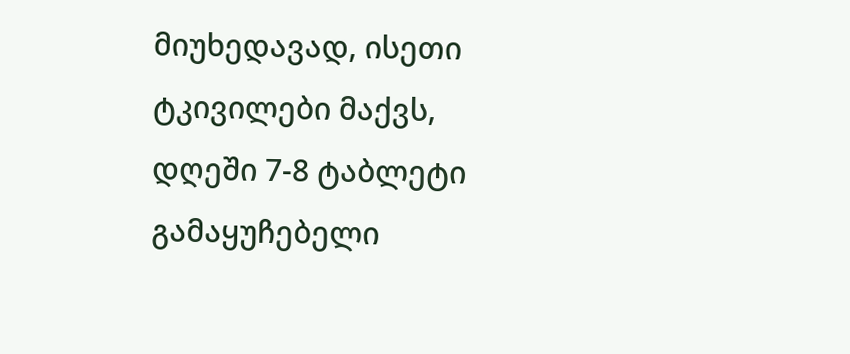მიუხედავად, ისეთი ტკივილები მაქვს, დღეში 7-8 ტაბლეტი გამაყუჩებელი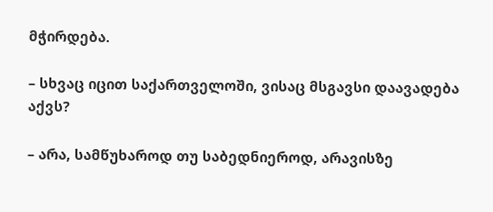მჭირდება.

– სხვაც იცით საქართველოში, ვისაც მსგავსი დაავადება აქვს?

– არა, სამწუხაროდ თუ საბედნიეროდ, არავისზე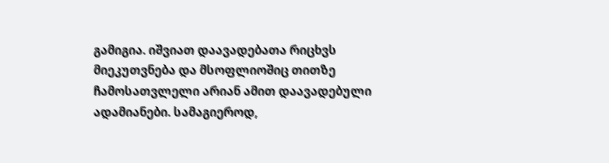გამიგია. იშვიათ დაავადებათა რიცხვს მიეკუთვნება და მსოფლიოშიც თითზე ჩამოსათვლელი არიან ამით დაავადებული ადამიანები. სამაგიეროდ,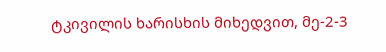ტკივილის ხარისხის მიხედვით, მე-2-3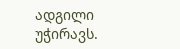ადგილი უჭირავს.